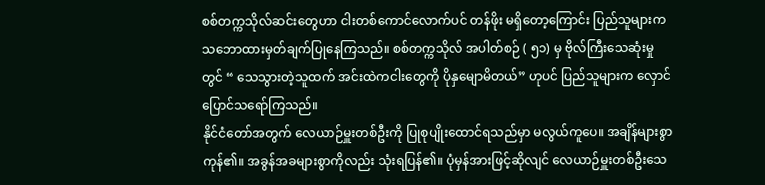စစ်တက္ကသိုလ်ဆင်းတွေဟာ ငါးတစ်ကောင်လောက်ပင် တန်ဖိုး မရှိတော့ကြောင်း ပြည်သူများက သဘောထားမှတ်ချက်ပြုနေကြသည်။ စစ်တက္ကသိုလ် အပါတ်စဉ် ( ၅၁) မှ ဗိုလ်ကြီးသေဆုံးမှုတွင် “ သေသွားတဲ့သူထက် အင်းထဲကငါးတွေကို ပိုနှမျောမိတယ်” ဟုပင် ပြည်သူများက လှောင်ပြောင်သရော်ကြသည်။
နိုင်ငံတော်အတွက် လေယာဉ်မှူးတစ်ဦးကို ပြုစုပျိုးထောင်ရသည်မှာ မလွယ်ကူပေ။ အချိန်များစွာကုန်၏။ အခွန်အခများစွာကိုလည်း သုံးရပြန်၏။ ပုံမှန်အားဖြင့်ဆိုလျင် လေယာဉ်မှူးတစ်ဦးသေ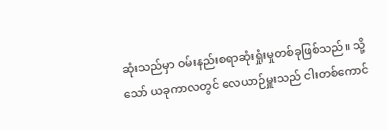ဆုံးသည်မှာ ဝမ်းနည်းစရာဆုံးရှုံးမှုတစ်ခုဖြစ်သည်။ သို့သော် ယခုကာလတွင် လေယာဉ်မှူးသည် ငါးတစ်ကောင်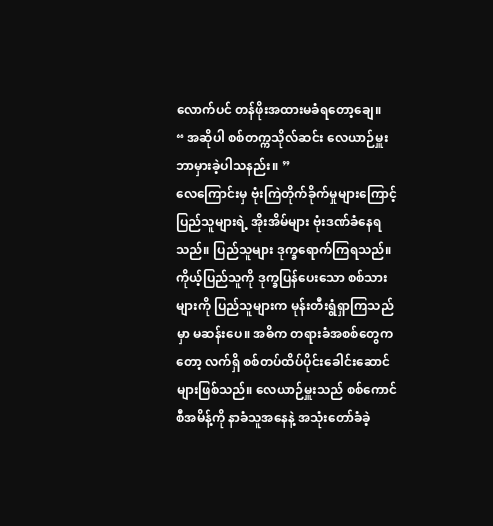လောက်ပင် တန်ဖိုးအထားမခံရတော့ချေ။
“ အဆိုပါ စစ်တက္ကသိုလ်ဆင်း လေယာဉ်မှူး ဘာမှားခဲ့ပါသနည်း။ ”
လေကြောင်းမှ ဗုံးကြဲတိုက်ခိုက်မှုများကြောင့် ပြည်သူများရဲ့ အိုးအိမ်များ ဗုံးဒဏ်ခံနေရသည်။ ပြည်သူများ ဒုက္ခရောက်ကြရသည်။ ကိုယ့်ပြည်သူကို ဒုက္ခပြန်ပေးသော စစ်သားများကို ပြည်သူများက မုန်းတီးရွံရှာကြသည်မှာ မဆန်းပေ။ အဓိက တရားခံအစစ်တွေကတော့ လက်ရှိ စစ်တပ်ထိပ်ပိုင်းခေါင်းဆောင်များဖြစ်သည်။ လေယာဉ်မှူးသည် စစ်ကောင်စီအမိန့်ကို နာခံသူအနေနဲ့ အသုံးတော်ခံခဲ့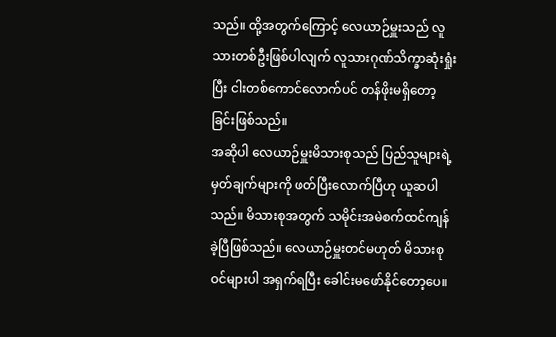သည်။ ထို့အတွက်ကြောင့် လေယာဉ်မှူးသည် လူသားတစ်ဦးဖြစ်ပါလျက် လူသားဂုဏ်သိက္ခာဆုံးရှုံးပြီး ငါးတစ်ကောင်လောက်ပင် တန်ဖိုးမရှိတော့ခြင်းဖြစ်သည်။
အဆိုပါ လေယာဉ်မှူးမိသားစုသည် ပြည်သူများရဲ့ မှတ်ချက်များကို ဖတ်ပြီးလောက်ပြီဟု ယူဆပါသည်။ မိသားစုအတွက် သမိုင်းအမဲစက်ထင်ကျန်ခဲ့ပြီဖြစ်သည်။ လေယာဉ်မှူးတင်မဟုတ် မိသားစုဝင်များပါ အရှက်ရပြီး ခေါင်းမဖော်နိုင်တော့ပေ။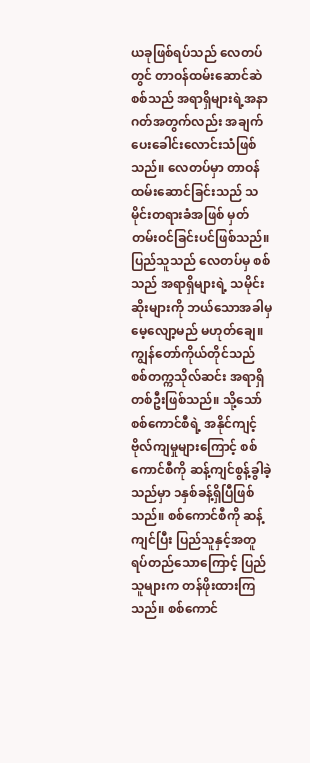ယခုဖြစ်ရပ်သည် လေတပ်တွင် တာဝန်ထမ်းဆောင်ဆဲ စစ်သည် အရာရှိများရဲ့အနာဂတ်အတွက်လည်း အချက်ပေးခေါင်းလောင်းသံဖြစ်သည်။ လေတပ်မှာ တာဝန်ထမ်းဆောင်ခြင်းသည် သမိုင်းတရားခံအဖြစ် မှတ်တမ်းဝင်ခြင်းပင်ဖြစ်သည်။ ပြည်သူသည် လေတပ်မှ စစ်သည် အရာရှိများရဲ့ သမိုင်းဆိုးများကို ဘယ်သောအခါမှ မေ့လျော့မည် မဟုတ်ချေ။
ကျွန်တော်ကိုယ်တိုင်သည် စစ်တက္ကသိုလ်ဆင်း အရာရှိတစ်ဦးဖြစ်သည်။ သို့သော် စစ်ကောင်စီရဲ့ အနိုင်ကျင့်ဗိုလ်ကျမှုများကြောင့် စစ်ကောင်စီကို ဆန့်ကျင်စွန့်ခွါခဲ့သည်မှာ ၁နှစ်ခန့်ရှိပြီဖြစ်သည်။ စစ်ကောင်စီကို ဆန့်ကျင်ပြီး ပြည်သူနှင့်အတူ ရပ်တည်သောကြောင့် ပြည်သူများက တန်ဖိုးထားကြသည်။ စစ်ကောင်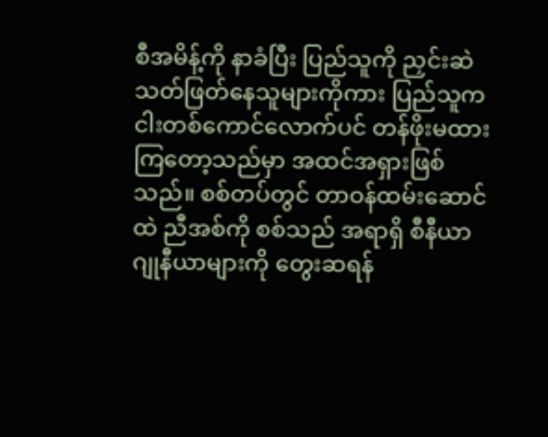စီအမိန့်ကို နာခံပြီး ပြည်သူကို ညှင်းဆဲသတ်ဖြတ်နေသူများကိုကား ပြည်သူက ငါးတစ်ကောင်လောက်ပင် တန်ဖိုးမထားကြတော့သည်မှာ အထင်အရှားဖြစ်သည်။ စစ်တပ်တွင် တာဝန်ထမ်းဆောင်ထဲ ညီအစ်ကို စစ်သည် အရာရှိ စီနီယာ ဂျုနီယာများကို တွေးဆရန်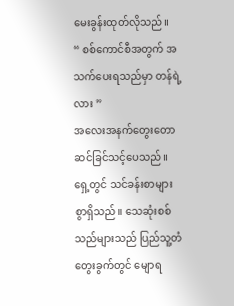မေးခွန်းထုတ်လိုသည်။
“ စစ်ကောင်စီအတွက် အသက်ပေးရသည်မှာ တန်ရဲ့လား ”
အလေးအနက်တွေးတော ဆင်ခြင်သင့်ပေသည်။ ရှေ့တွင် သင်ခန်းစာများစွာရှိသည်။ သေဆုံးစစ်သည်များသည် ပြည်သူ့တံတွေးခွက်တွင် မျောရ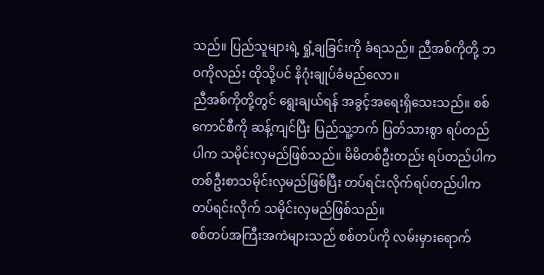သည်။ ပြည်သူများရဲ့ ရှုံ့ချခြင်းကို ခံရသည်။ ညီအစ်ကိုတို့ ဘဝကိုလည်း ထိုသို့ပင် နိဂုံးချုပ်ခံမည်လော။
ညီအစ်ကိုတို့တွင် ရွေးချယ်ရန် အခွင့်အရေးရှိသေးသည်။ စစ်ကောင်စီကို ဆန့်ကျင်ပြီး ပြည်သူ့ဘက် ပြတ်သားစွာ ရပ်တည်ပါက သမိုင်းလှမည်ဖြစ်သည်။ မိမိတစ်ဦးတည်း ရပ်တည်ပါက တစ်ဦးစာသမိုင်းလှမည်ဖြစ်ပြီး တပ်ရင်းလိုက်ရပ်တည်ပါက တပ်ရင်းလိုက် သမိုင်းလှမည်ဖြစ်သည်။
စစ်တပ်အကြီးအကဲများသည် စစ်တပ်ကို လမ်းမှားရောက်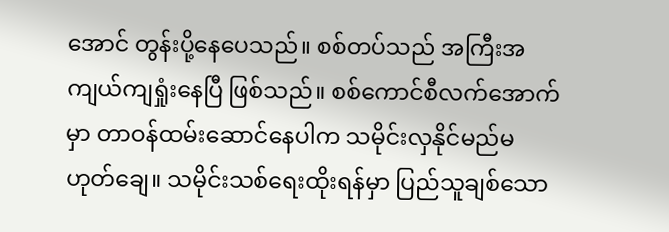အောင် တွန်းပို့နေပေသည်။ စစ်တပ်သည် အကြီးအကျယ်ကျရှုံးနေပြီ ဖြစ်သည်။ စစ်ကောင်စီလက်အောက်မှာ တာဝန်ထမ်းဆောင်နေပါက သမိုင်းလှနိုင်မည်မဟုတ်ချေ။ သမိုင်းသစ်ရေးထိုးရန်မှာ ပြည်သူချစ်သော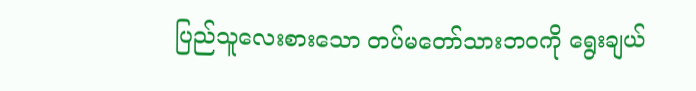ပြည်သူလေးစားသော တပ်မတော်သားဘဝကို ရွေးချယ်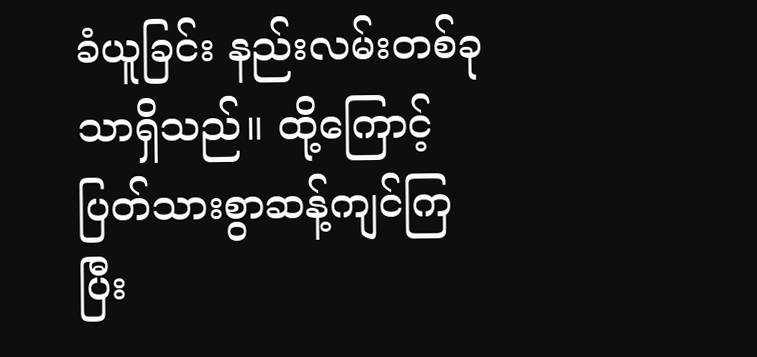ခံယူခြင်း နည်းလမ်းတစ်ခုသာရှိသည်။ ထို့ကြောင့် ပြတ်သားစွာဆန့်ကျင်ကြပြီး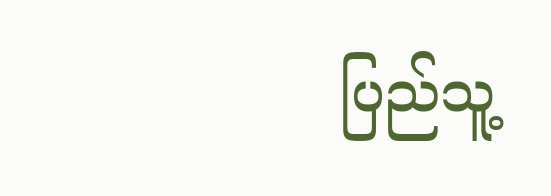ပြည်သူ့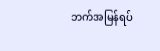ဘက်အမြန်ရပ်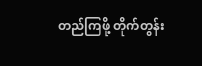တည်ကြဖို့ တိုက်တွန်း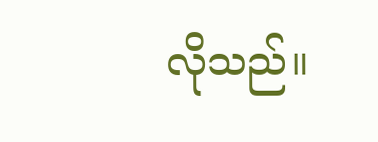လိုသည်။